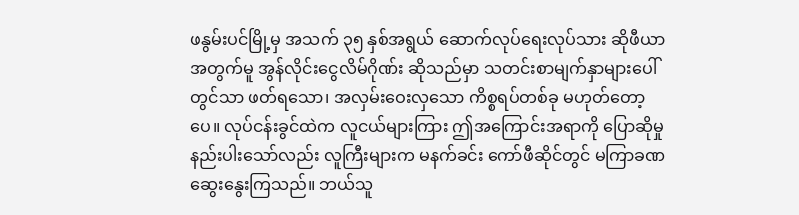ဖနွမ်းပင်မြို့မှ အသက် ၃၅ နှစ်အရွယ် ဆောက်လုပ်ရေးလုပ်သား ဆိုဖီယာအတွက်မူ အွန်လိုင်းငွေလိမ်ဂိုဏ်း ဆိုသည်မှာ သတင်းစာမျက်နှာများပေါ်တွင်သာ ဖတ်ရသော၊ အလှမ်းဝေးလှသော ကိစ္စရပ်တစ်ခု မဟုတ်တော့ပေ။ လုပ်ငန်းခွင်ထဲက လူငယ်များကြား ဤအကြောင်းအရာကို ပြောဆိုမှု နည်းပါးသော်လည်း လူကြီးများက မနက်ခင်း ကော်ဖီဆိုင်တွင် မကြာခဏ ဆွေးနွေးကြသည်။ ဘယ်သူ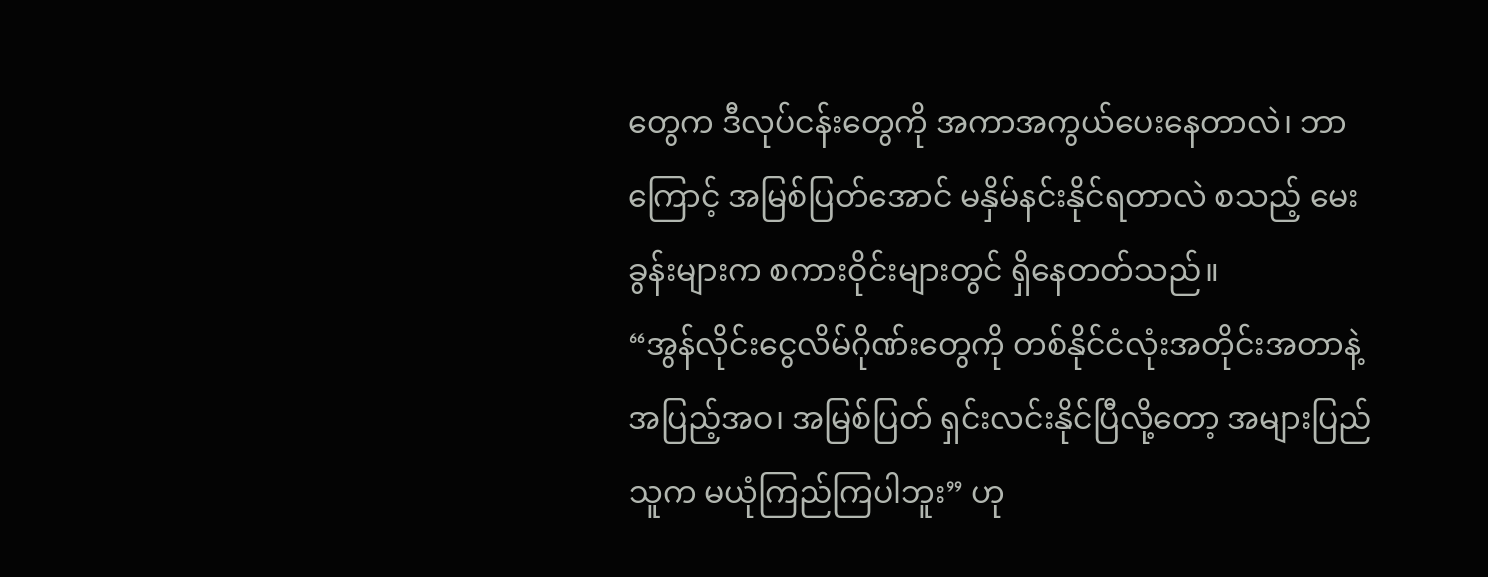တွေက ဒီလုပ်ငန်းတွေကို အကာအကွယ်ပေးနေတာလဲ၊ ဘာကြောင့် အမြစ်ပြတ်အောင် မနှိမ်နင်းနိုင်ရတာလဲ စသည့် မေးခွန်းများက စကားဝိုင်းများတွင် ရှိနေတတ်သည်။
“အွန်လိုင်းငွေလိမ်ဂိုဏ်းတွေကို တစ်နိုင်ငံလုံးအတိုင်းအတာနဲ့ အပြည့်အဝ၊ အမြစ်ပြတ် ရှင်းလင်းနိုင်ပြီလို့တော့ အများပြည်သူက မယုံကြည်ကြပါဘူး” ဟု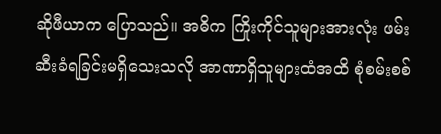ဆိုဖီယာက ပြောသည်။ အဓိက ကြိုးကိုင်သူများအားလုံး ဖမ်းဆီးခံရခြင်းမရှိသေးသလို အာဏာရှိသူများထံအထိ စုံစမ်းစစ်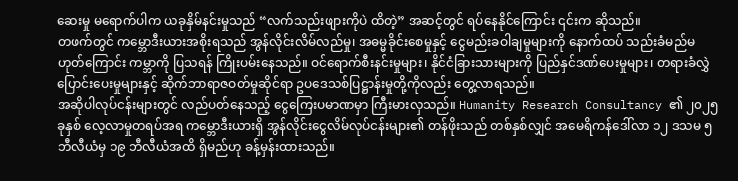ဆေးမှု မရောက်ပါက ယခုနှိမ်နင်းမှုသည် “လက်သည်းဖျားကိုပဲ ထိတဲ့” အဆင့်တွင် ရပ်နေနိုင်ကြောင်း ၎င်းက ဆိုသည်။
တဖက်တွင် ကမ္ဘောဒီးယားအစိုးရသည် အွန်လိုင်းလိမ်လည်မှု၊ အဓမ္မခိုင်းစေမှုနှင့် ငွေမည်းခဝါချမှုများကို နောက်ထပ် သည်းခံမည်မဟုတ်ကြောင်း ကမ္ဘာကို ပြသရန် ကြိုးပမ်းနေသည်။ ဝင်ရောက်စီးနင်းမှုများ၊ နိုင်ငံခြားသားများကို ပြည်နှင်ဒဏ်ပေးမှုများ၊ တရားခံလွှဲပြောင်းပေးမှုများနှင့် ဆိုက်ဘာရာဇဝတ်မှုဆိုင်ရာ ဥပဒေသစ်ပြဋ္ဌာန်းမှုတို့ကိုလည်း တွေ့လာရသည်။
အဆိုပါလုပ်ငန်းများတွင် လည်ပတ်နေသည့် ငွေကြေးပမာဏမှာ ကြီးမားလှသည်။ Humanity Research Consultancy ၏ ၂၀၂၅ ခုနှစ် လေ့လာမှုတရပ်အရ ကမ္ဘောဒီးယားရှိ အွန်လိုင်းငွေလိမ်လုပ်ငန်းများ၏ တန်ဖိုးသည် တစ်နှစ်လျှင် အမေရိကန်ဒေါ်လာ ၁၂ ဒသမ ၅ ဘီလီယံမှ ၁၉ ဘီလီယံအထိ ရှိမည်ဟု ခန့်မှန်းထားသည်။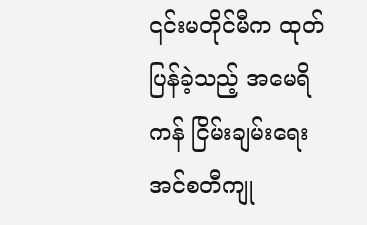၎င်းမတိုင်မီက ထုတ်ပြန်ခဲ့သည့် အမေရိကန် ငြိမ်းချမ်းရေးအင်စတီကျု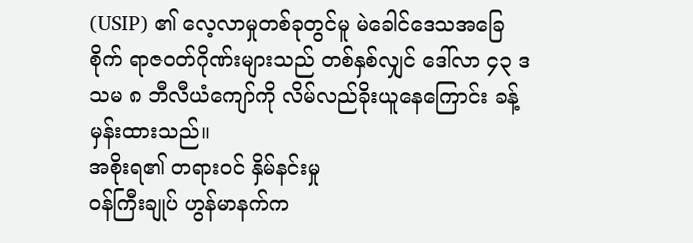(USIP) ၏ လေ့လာမှုတစ်ခုတွင်မူ မဲခေါင်ဒေသအခြေစိုက် ရာဇဝတ်ဂိုဏ်းများသည် တစ်နှစ်လျှင် ဒေါ်လာ ၄၃ ဒသမ ၈ ဘီလီယံကျော်ကို လိမ်လည်ခိုးယူနေကြောင်း ခန့်မှန်းထားသည်။
အစိုးရ၏ တရားဝင် နှိမ်နင်းမှု
ဝန်ကြီးချုပ် ဟွန်မာနက်က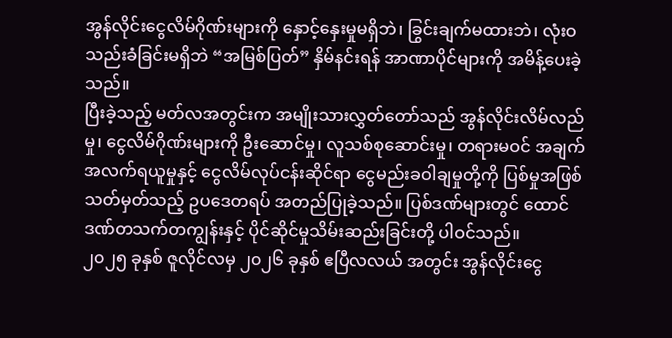အွန်လိုင်းငွေလိမ်ဂိုဏ်းများကို နှောင့်နှေးမှုမရှိဘဲ၊ ခြွင်းချက်မထားဘဲ၊ လုံးဝသည်းခံခြင်းမရှိဘဲ “အမြစ်ပြတ်” နှိမ်နင်းရန် အာဏာပိုင်များကို အမိန့်ပေးခဲ့သည်။
ပြီးခဲ့သည့် မတ်လအတွင်းက အမျိုးသားလွှတ်တော်သည် အွန်လိုင်းလိမ်လည်မှု၊ ငွေလိမ်ဂိုဏ်းများကို ဦးဆောင်မှု၊ လူသစ်စုဆောင်းမှု၊ တရားမဝင် အချက်အလက်ရယူမှုနှင့် ငွေလိမ်လုပ်ငန်းဆိုင်ရာ ငွေမည်းခဝါချမှုတို့ကို ပြစ်မှုအဖြစ် သတ်မှတ်သည့် ဥပဒေတရပ် အတည်ပြုခဲ့သည်။ ပြစ်ဒဏ်များတွင် ထောင်ဒဏ်တသက်တကျွန်းနှင့် ပိုင်ဆိုင်မှုသိမ်းဆည်းခြင်းတို့ ပါဝင်သည်။
၂၀၂၅ ခုနှစ် ဇူလိုင်လမှ ၂၀၂၆ ခုနှစ် ဧပြီလလယ် အတွင်း အွန်လိုင်းငွေ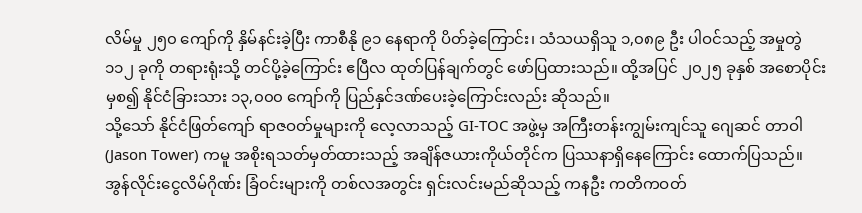လိမ်မှု ၂၅၀ ကျော်ကို နှိမ်နင်းခဲ့ပြီး ကာစီနို ၉၁ နေရာကို ပိတ်ခဲ့ကြောင်း၊ သံသယရှိသူ ၁,၀၈၉ ဦး ပါဝင်သည့် အမှုတွဲ ၁၁၂ ခုကို တရားရုံးသို့ တင်ပို့ခဲ့ကြောင်း ဧပြီလ ထုတ်ပြန်ချက်တွင် ဖော်ပြထားသည်။ ထို့အပြင် ၂၀၂၅ ခုနှစ် အစောပိုင်းမှစ၍ နိုင်ငံခြားသား ၁၃,၀၀၀ ကျော်ကို ပြည်နှင်ဒဏ်ပေးခဲ့ကြောင်းလည်း ဆိုသည်။
သို့သော် နိုင်ငံဖြတ်ကျော် ရာဇဝတ်မှုများကို လေ့လာသည့် GI-TOC အဖွဲ့မှ အကြီးတန်းကျွမ်းကျင်သူ ဂျေဆင် တာဝါ (Jason Tower) ကမူ အစိုးရသတ်မှတ်ထားသည့် အချိန်ဇယားကိုယ်တိုင်က ပြဿနာရှိနေကြောင်း ထောက်ပြသည်။ အွန်လိုင်းငွေလိမ်ဂိုဏ်း ခြံဝင်းများကို တစ်လအတွင်း ရှင်းလင်းမည်ဆိုသည့် ကနဦး ကတိကဝတ်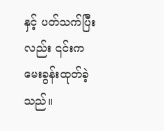နှင့် ပတ်သက်ပြီးလည်း ၎င်းက မေးခွန်းထုတ်ခဲ့သည်။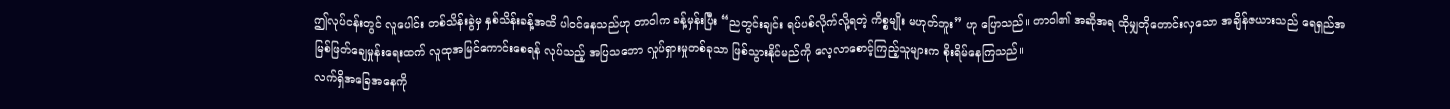ဤလုပ်ငန်းတွင် လူပေါင်း တစ်သိန်းခွဲမှ နှစ်သိန်းခန့်အထိ ပါဝင်နေသည်ဟု တာဝါက ခန့်မှန်းပြီး “ညတွင်းချင်း ရပ်ပစ်လိုက်လို့ရတဲ့ ကိစ္စမျိုး မဟုတ်ဘူး” ဟု ပြောသည်။ တာဝါ၏ အဆိုအရ ထိုမျှတိုတောင်းလှသော အချိန်ဇယားသည် ရေရှည်အမြစ်ဖြတ်ချေမှုန်းရေးထက် လူထုအမြင်ကောင်းစေရန် လုပ်သည့် အပြသဘော လှုပ်ရှားမှုတစ်ခုသာ ဖြစ်သွားနိုင်မည်ကို လေ့လာစောင့်ကြည့်သူများက စိုးရိမ်နေကြသည်။
လက်ရှိအခြေအနေကို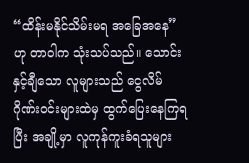“ထိန်းမနိုင်သိမ်းမရ အခြေအနေ” ဟု တာဝါက သုံးသပ်သည်။ သောင်းနှင့်ချီသော လူများသည် ငွေလိမ်ဂိုဏ်းဝင်းများထဲမှ ထွက်ပြေးနေကြရပြီး အချို့မှာ လူကုန်ကူးခံရသူများ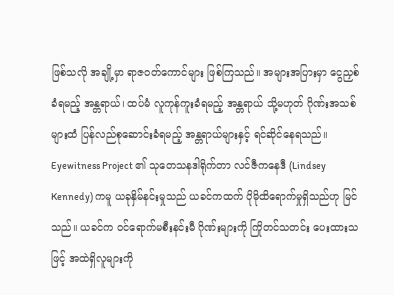ဖြစ်သလို အချို့မှာ ရာဇဝတ်ကောင်များ ဖြစ်ကြသည်။ အများအပြားမှာ ငွေညှစ်ခံရမည့် အန္တရာယ်၊ ထပ်မံ လူကုန်ကူးခံရမည့် အန္တရာယ် သို့မဟုတ် ဂိုဏ်းအသစ်များထံ ပြန်လည်စုဆောင်းခံရမည့် အန္တရာယ်များနှင့် ရင်ဆိုင်နေရသည်။
Eyewitness Project ၏ သုတေသနဒါရိုက်တာ လင်ဇီကနေဒီ (Lindsey Kennedy) ကမူ ယခုနှိမ်နင်းမှုသည် ယခင်ကထက် ပိုမိုထိရောက်မှုရှိသည်ဟု မြင်သည်။ ယခင်က ဝင်ရောက်မစီးနင်းမီ ဂိုဏ်းများကို ကြိုတင်သတင်း ပေးထားသဖြင့် အထဲရှိလူများကို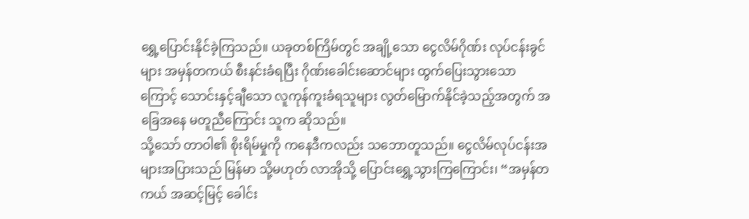ရွှေ့ပြောင်းနိုင်ခဲ့ကြသည်။ ယခုတစ်ကြိမ်တွင် အချို့သော ငွေလိမ်ဂိုဏ်း လုပ်ငန်းခွင်များ အမှန်တကယ် စီးနင်းခံရပြီး ဂိုဏ်းခေါင်းဆောင်များ ထွက်ပြေးသွားသောကြောင့် သောင်းနှင့်ချီသော လူကုန်ကူးခံရသူများ လွတ်မြောက်နိုင်ခဲ့သည့်အတွက် အခြေအနေ မတူညီကြောင်း သူက ဆိုသည်။
သို့သော် တာဝါ၏ စိုးရိမ်မှုကို ကနေဒီကလည်း သဘောတူသည်။ ငွေလိမ်လုပ်ငန်းအများအပြားသည် မြန်မာ သို့မဟုတ် လာအိုသို့ ပြောင်းရွှေ့သွားကြကြောင်း၊ “အမှန်တကယ် အဆင့်မြင့် ခေါင်း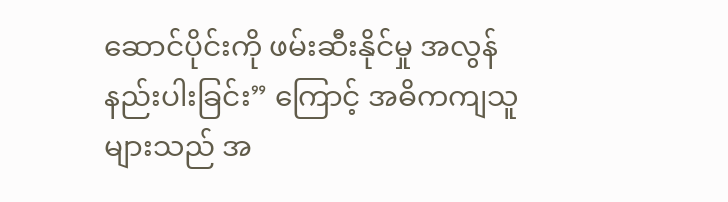ဆောင်ပိုင်းကို ဖမ်းဆီးနိုင်မှု အလွန်နည်းပါးခြင်း” ကြောင့် အဓိကကျသူများသည် အ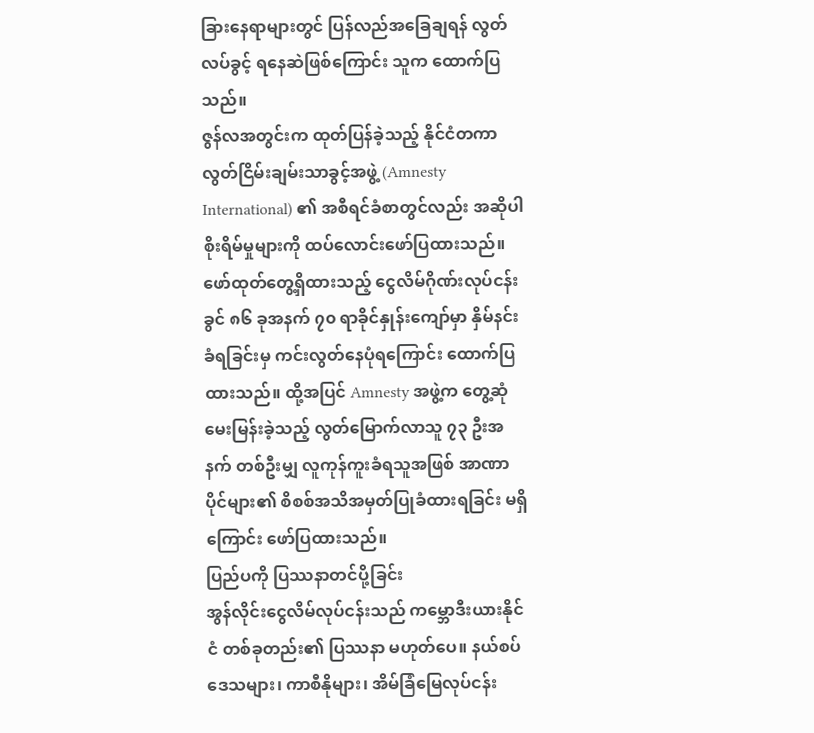ခြားနေရာများတွင် ပြန်လည်အခြေချရန် လွတ်လပ်ခွင့် ရနေဆဲဖြစ်ကြောင်း သူက ထောက်ပြသည်။
ဇွန်လအတွင်းက ထုတ်ပြန်ခဲ့သည့် နိုင်ငံတကာ လွတ်ငြိမ်းချမ်းသာခွင့်အဖွဲ့ (Amnesty International) ၏ အစီရင်ခံစာတွင်လည်း အဆိုပါ စိုးရိမ်မှုများကို ထပ်လောင်းဖော်ပြထားသည်။ ဖော်ထုတ်တွေ့ရှိထားသည့် ငွေလိမ်ဂိုဏ်းလုပ်ငန်းခွင် ၈၆ ခုအနက် ၇၀ ရာခိုင်နှုန်းကျော်မှာ နှိမ်နင်းခံရခြင်းမှ ကင်းလွတ်နေပုံရကြောင်း ထောက်ပြထားသည်။ ထို့အပြင် Amnesty အဖွဲ့က တွေ့ဆုံမေးမြန်းခဲ့သည့် လွတ်မြောက်လာသူ ၇၃ ဦးအနက် တစ်ဦးမျှ လူကုန်ကူးခံရသူအဖြစ် အာဏာပိုင်များ၏ စိစစ်အသိအမှတ်ပြုခံထားရခြင်း မရှိကြောင်း ဖော်ပြထားသည်။
ပြည်ပကို ပြဿနာတင်ပို့ခြင်း
အွန်လိုင်းငွေလိမ်လုပ်ငန်းသည် ကမ္ဘောဒီးယားနိုင်ငံ တစ်ခုတည်း၏ ပြဿနာ မဟုတ်ပေ။ နယ်စပ်ဒေသများ၊ ကာစီနိုများ၊ အိမ်ခြံမြေလုပ်ငန်း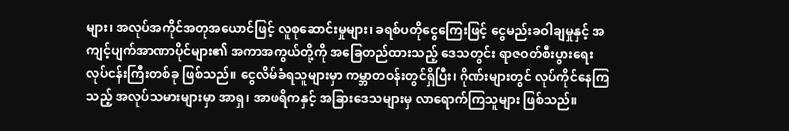များ၊ အလုပ်အကိုင်အတုအယောင်ဖြင့် လူစုဆောင်းမှုများ၊ ခရစ်ပတိုငွေကြေးဖြင့် ငွေမည်းခဝါချမှုနှင့် အကျင့်ပျက်အာဏာပိုင်များ၏ အကာအကွယ်တို့ကို အခြေတည်ထားသည့် ဒေသတွင်း ရာဇဝတ်စီးပွားရေးလုပ်ငန်းကြီးတစ်ခု ဖြစ်သည်။ ငွေလိမ်ခံရသူများမှာ ကမ္ဘာတဝန်းတွင်ရှိပြီး၊ ဂိုဏ်းများတွင် လုပ်ကိုင်နေကြသည့် အလုပ်သမားများမှာ အာရှ၊ အာဖရိကနှင့် အခြားဒေသများမှ လာရောက်ကြသူများ ဖြစ်သည်။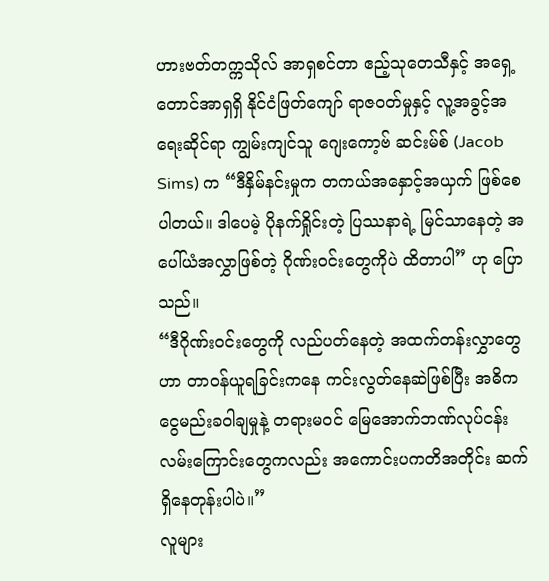ဟားဗတ်တက္ကသိုလ် အာရှစင်တာ ဧည့်သုတေသီနှင့် အရှေ့တောင်အာရှရှိ နိုင်ငံဖြတ်ကျော် ရာဇဝတ်မှုနှင့် လူ့အခွင့်အရေးဆိုင်ရာ ကျွမ်းကျင်သူ ဂျေးကော့ဗ် ဆင်းမ်စ် (Jacob Sims) က “ဒီနှိမ်နင်းမှုက တကယ်အနှောင့်အယှက် ဖြစ်စေပါတယ်။ ဒါပေမဲ့ ပိုနက်ရှိုင်းတဲ့ ပြဿနာရဲ့ မြင်သာနေတဲ့ အပေါ်ယံအလွှာဖြစ်တဲ့ ဂိုဏ်းဝင်းတွေကိုပဲ ထိတာပါ” ဟု ပြောသည်။
“ဒီဂိုဏ်းဝင်းတွေကို လည်ပတ်နေတဲ့ အထက်တန်းလွှာတွေဟာ တာဝန်ယူရခြင်းကနေ ကင်းလွတ်နေဆဲဖြစ်ပြီး အဓိက ငွေမည်းခဝါချမှုနဲ့ တရားမဝင် မြေအောက်ဘဏ်လုပ်ငန်း လမ်းကြောင်းတွေကလည်း အကောင်းပကတိအတိုင်း ဆက်ရှိနေတုန်းပါပဲ။”
လူများ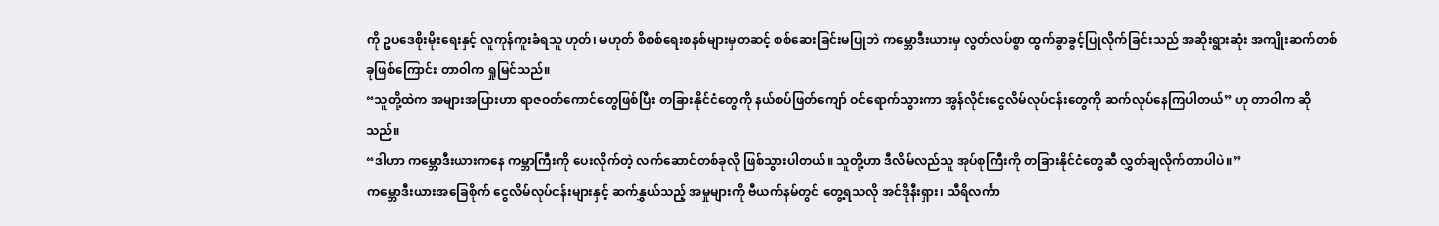ကို ဥပဒေစိုးမိုးရေးနှင့် လူကုန်ကူးခံရသူ ဟုတ်၊ မဟုတ် စိစစ်ရေးစနစ်များမှတဆင့် စစ်ဆေးခြင်းမပြုဘဲ ကမ္ဘောဒီးယားမှ လွတ်လပ်စွာ ထွက်ခွာခွင့်ပြုလိုက်ခြင်းသည် အဆိုးရွားဆုံး အကျိုးဆက်တစ်ခုဖြစ်ကြောင်း တာဝါက ရှုမြင်သည်။
“သူတို့ထဲက အများအပြားဟာ ရာဇဝတ်ကောင်တွေဖြစ်ပြီး တခြားနိုင်ငံတွေကို နယ်စပ်ဖြတ်ကျော် ဝင်ရောက်သွားကာ အွန်လိုင်းငွေလိမ်လုပ်ငန်းတွေကို ဆက်လုပ်နေကြပါတယ်” ဟု တာဝါက ဆိုသည်။
“ဒါဟာ ကမ္ဘောဒီးယားကနေ ကမ္ဘာကြီးကို ပေးလိုက်တဲ့ လက်ဆောင်တစ်ခုလို ဖြစ်သွားပါတယ်။ သူတို့ဟာ ဒီလိမ်လည်သူ အုပ်စုကြီးကို တခြားနိုင်ငံတွေဆီ လွှတ်ချလိုက်တာပါပဲ။”
ကမ္ဘောဒီးယားအခြေစိုက် ငွေလိမ်လုပ်ငန်းများနှင့် ဆက်နွှယ်သည့် အမှုများကို ဗီယက်နမ်တွင် တွေ့ရသလို အင်ဒိုနီးရှား၊ သီရိလင်္ကာ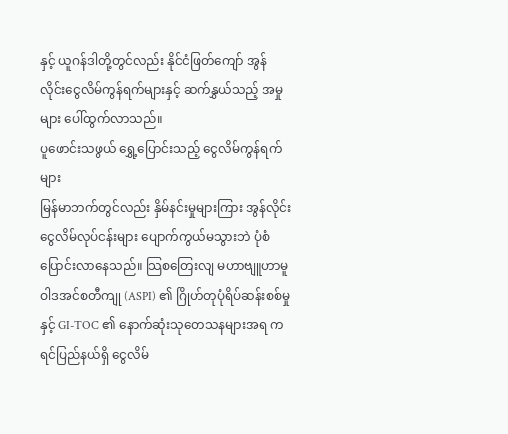နှင့် ယူဂန်ဒါတို့တွင်လည်း နိုင်ငံဖြတ်ကျော် အွန်လိုင်းငွေလိမ်ကွန်ရက်များနှင့် ဆက်နွှယ်သည့် အမှုများ ပေါ်ထွက်လာသည်။
ပူဖောင်းသဖွယ် ရွှေ့ပြောင်းသည့် ငွေလိမ်ကွန်ရက်များ
မြန်မာဘက်တွင်လည်း နှိမ်နင်းမှုများကြား အွန်လိုင်းငွေလိမ်လုပ်ငန်းများ ပျောက်ကွယ်မသွားဘဲ ပုံစံပြောင်းလာနေသည်။ သြစတြေးလျ မဟာဗျူဟာမူဝါဒအင်စတီကျု (ASPI) ၏ ဂြိုဟ်တုပုံရိပ်ဆန်းစစ်မှုနှင့် GI-TOC ၏ နောက်ဆုံးသုတေသနများအရ ကရင်ပြည်နယ်ရှိ ငွေလိမ်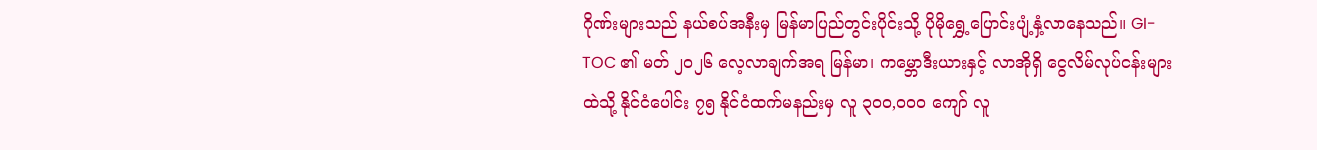ဂိုဏ်းများသည် နယ်စပ်အနီးမှ မြန်မာပြည်တွင်းပိုင်းသို့ ပိုမိုရွှေ့ပြောင်းပျံ့နှံ့လာနေသည်။ GI-TOC ၏ မတ် ၂၀၂၆ လေ့လာချက်အရ မြန်မာ၊ ကမ္ဘောဒီးယားနှင့် လာအိုရှိ ငွေလိမ်လုပ်ငန်းများထဲသို့ နိုင်ငံပေါင်း ၇၅ နိုင်ငံထက်မနည်းမှ လူ ၃၀၀,၀၀၀ ကျော် လူ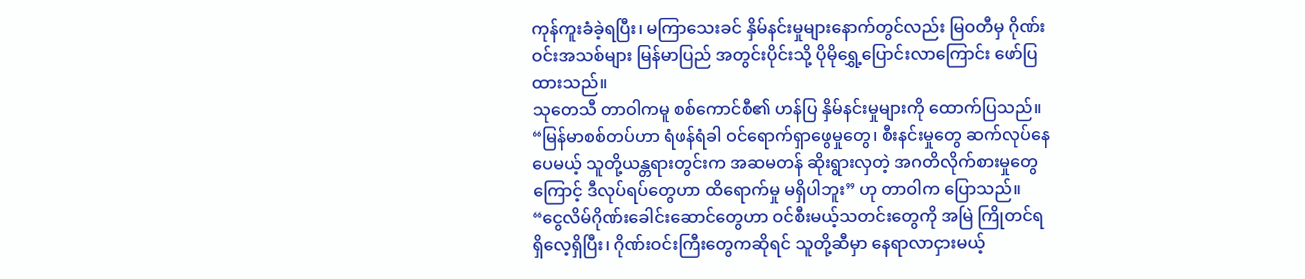ကုန်ကူးခံခဲ့ရပြီး၊ မကြာသေးခင် နှိမ်နင်းမှုများနောက်တွင်လည်း မြဝတီမှ ဂိုဏ်းဝင်းအသစ်များ မြန်မာပြည် အတွင်းပိုင်းသို့ ပိုမိုရွှေ့ပြောင်းလာကြောင်း ဖော်ပြထားသည်။
သုတေသီ တာဝါကမူ စစ်ကောင်စီ၏ ဟန်ပြ နှိမ်နင်းမှုများကို ထောက်ပြသည်။
“မြန်မာစစ်တပ်ဟာ ရံဖန်ရံခါ ဝင်ရောက်ရှာဖွေမှုတွေ၊ စီးနင်းမှုတွေ ဆက်လုပ်နေပေမယ့် သူတို့ယန္တရားတွင်းက အဆမတန် ဆိုးရွားလှတဲ့ အဂတိလိုက်စားမှုတွေကြောင့် ဒီလုပ်ရပ်တွေဟာ ထိရောက်မှု မရှိပါဘူး” ဟု တာဝါက ပြောသည်။
“ငွေလိမ်ဂိုဏ်းခေါင်းဆောင်တွေဟာ ဝင်စီးမယ့်သတင်းတွေကို အမြဲ ကြိုတင်ရရှိလေ့ရှိပြီး၊ ဂိုဏ်းဝင်းကြီးတွေကဆိုရင် သူတို့ဆီမှာ နေရာလာငှားမယ့်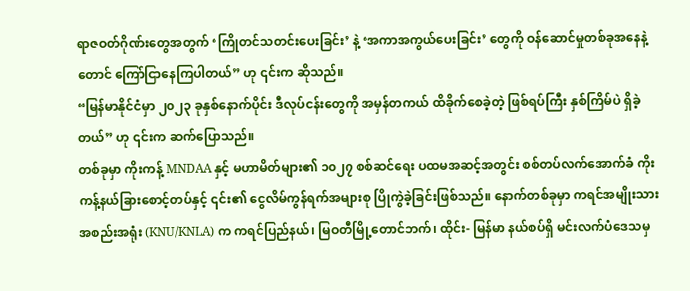ရာဇဝတ်ဂိုဏ်းတွေအတွက် ‘ကြိုတင်သတင်းပေးခြင်း’ နဲ့ ‘အကာအကွယ်ပေးခြင်း’ တွေကို ဝန်ဆောင်မှုတစ်ခုအနေနဲ့တောင် ကြော်ငြာနေကြပါတယ်” ဟု ၎င်းက ဆိုသည်။
“မြန်မာနိုင်ငံမှာ ၂၀၂၃ ခုနှစ်နောက်ပိုင်း ဒီလုပ်ငန်းတွေကို အမှန်တကယ် ထိခိုက်စေခဲ့တဲ့ ဖြစ်ရပ်ကြီး နှစ်ကြိမ်ပဲ ရှိခဲ့တယ်” ဟု ၎င်းက ဆက်ပြောသည်။
တစ်ခုမှာ ကိုးကန့် MNDAA နှင့် မဟာမိတ်များ၏ ၁၀၂၇ စစ်ဆင်ရေး ပထမအဆင့်အတွင်း စစ်တပ်လက်အောက်ခံ ကိုးကန့်နယ်ခြားစောင့်တပ်နှင့် ၎င်း၏ ငွေလိမ်ကွန်ရက်အများစု ပြိုကွဲခဲ့ခြင်းဖြစ်သည်။ နောက်တစ်ခုမှာ ကရင်အမျိုးသား အစည်းအရုံး (KNU/KNLA) က ကရင်ပြည်နယ်၊ မြဝတီမြို့တောင်ဘက်၊ ထိုင်း- မြန်မာ နယ်စပ်ရှိ မင်းလက်ပံဒေသမှ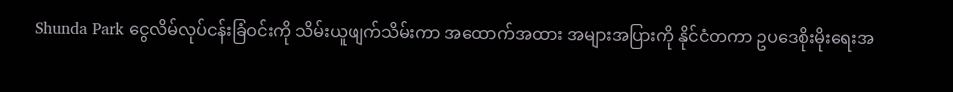Shunda Park ငွေလိမ်လုပ်ငန်းခြံဝင်းကို သိမ်းယူဖျက်သိမ်းကာ အထောက်အထား အများအပြားကို နိုင်ငံတကာ ဥပဒေစိုးမိုးရေးအ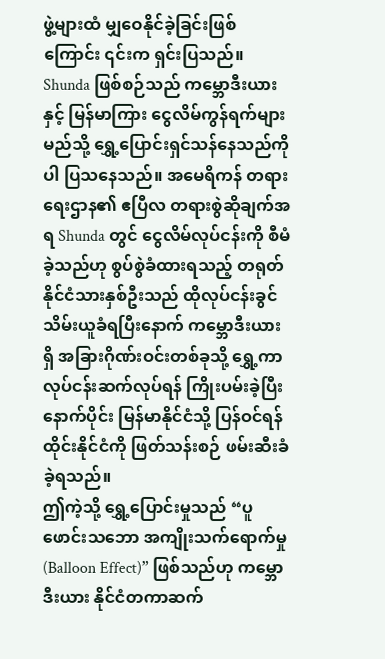ဖွဲ့များထံ မျှဝေနိုင်ခဲ့ခြင်းဖြစ်ကြောင်း ၎င်းက ရှင်းပြသည်။
Shunda ဖြစ်စဉ်သည် ကမ္ဘောဒီးယားနှင့် မြန်မာကြား ငွေလိမ်ကွန်ရက်များ မည်သို့ ရွှေ့ပြောင်းရှင်သန်နေသည်ကိုပါ ပြသနေသည်။ အမေရိကန် တရားရေးဌာန၏ ဧပြီလ တရားစွဲဆိုချက်အရ Shunda တွင် ငွေလိမ်လုပ်ငန်းကို စီမံခဲ့သည်ဟု စွပ်စွဲခံထားရသည့် တရုတ်နိုင်ငံသားနှစ်ဦးသည် ထိုလုပ်ငန်းခွင် သိမ်းယူခံရပြီးနောက် ကမ္ဘောဒီးယားရှိ အခြားဂိုဏ်းဝင်းတစ်ခုသို့ ရွှေ့ကာ လုပ်ငန်းဆက်လုပ်ရန် ကြိုးပမ်းခဲ့ပြီး နောက်ပိုင်း မြန်မာနိုင်ငံသို့ ပြန်ဝင်ရန် ထိုင်းနိုင်ငံကို ဖြတ်သန်းစဉ် ဖမ်းဆီးခံခဲ့ရသည်။
ဤကဲ့သို့ ရွှေ့ပြောင်းမှုသည် “ပူဖောင်းသဘော အကျိုးသက်ရောက်မှု (Balloon Effect)” ဖြစ်သည်ဟု ကမ္ဘောဒီးယား နိုင်ငံတကာဆက်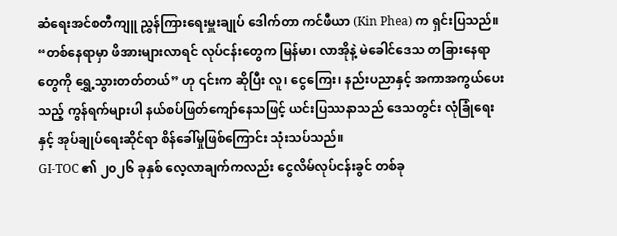ဆံရေးအင်စတီကျူ ညွှန်ကြားရေးမှူးချုပ် ဒေါက်တာ ကင်ဖီယာ (Kin Phea) က ရှင်းပြသည်။
“တစ်နေရာမှာ ဖိအားများလာရင် လုပ်ငန်းတွေက မြန်မာ၊ လာအိုနဲ့ မဲခေါင်ဒေသ တခြားနေရာတွေကို ရွှေ့သွားတတ်တယ်” ဟု ၎င်းက ဆိုပြီး လူ၊ ငွေကြေး၊ နည်းပညာနှင့် အကာအကွယ်ပေးသည့် ကွန်ရက်များပါ နယ်စပ်ဖြတ်ကျော်နေသဖြင့် ယင်းပြဿနာသည် ဒေသတွင်း လုံခြုံရေးနှင့် အုပ်ချုပ်ရေးဆိုင်ရာ စိန်ခေါ်မှုဖြစ်ကြောင်း သုံးသပ်သည်။
GI-TOC ၏ ၂၀၂၆ ခုနှစ် လေ့လာချက်ကလည်း ငွေလိမ်လုပ်ငန်းခွင် တစ်ခု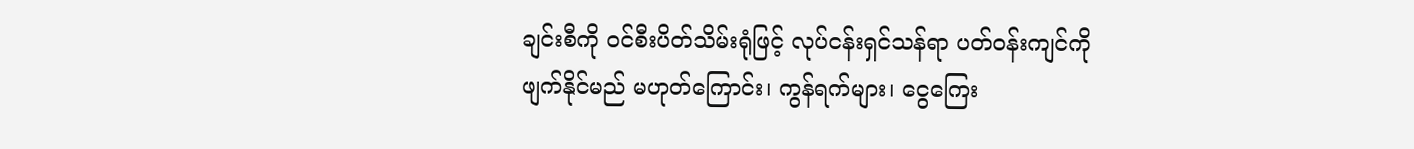ချင်းစီကို ဝင်စီးပိတ်သိမ်းရုံဖြင့် လုပ်ငန်းရှင်သန်ရာ ပတ်ဝန်းကျင်ကို ဖျက်နိုင်မည် မဟုတ်ကြောင်း၊ ကွန်ရက်များ၊ ငွေကြေး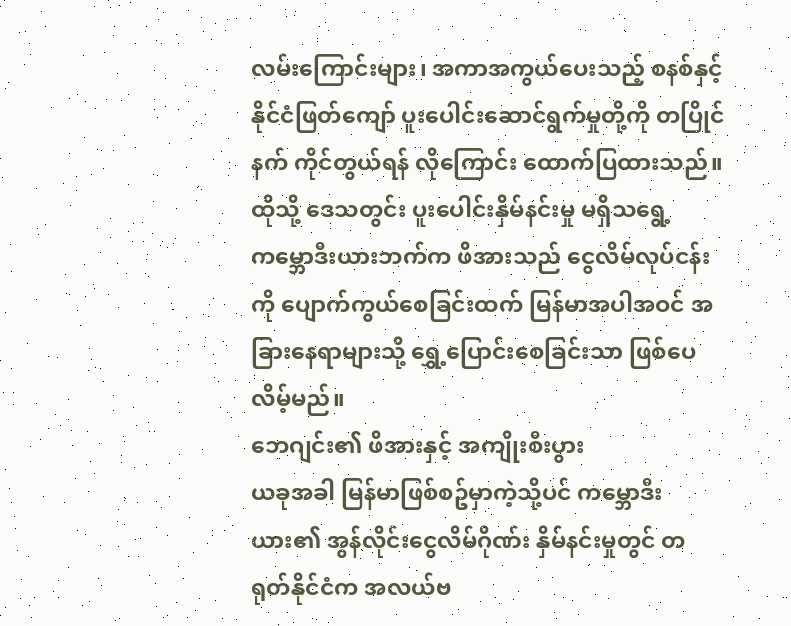လမ်းကြောင်းများ၊ အကာအကွယ်ပေးသည့် စနစ်နှင့် နိုင်ငံဖြတ်ကျော် ပူးပေါင်းဆောင်ရွက်မှုတို့ကို တပြိုင်နက် ကိုင်တွယ်ရန် လိုကြောင်း ထောက်ပြထားသည်။ ထိုသို့ ဒေသတွင်း ပူးပေါင်းနှိမ်နင်းမှု မရှိသရွေ့ ကမ္ဘောဒီးယားဘက်က ဖိအားသည် ငွေလိမ်လုပ်ငန်းကို ပျောက်ကွယ်စေခြင်းထက် မြန်မာအပါအဝင် အခြားနေရာများသို့ ရွှေ့ပြောင်းစေခြင်းသာ ဖြစ်ပေလိမ့်မည်။
ဘေဂျင်း၏ ဖိအားနှင့် အကျိုးစီးပွား
ယခုအခါ မြန်မာဖြစ်စဥ်မှာကဲ့သို့ပင် ကမ္ဘောဒီးယား၏ အွန်လိုင်းငွေလိမ်ဂိုဏ်း နှိမ်နင်းမှုတွင် တရုတ်နိုင်ငံက အလယ်ဗ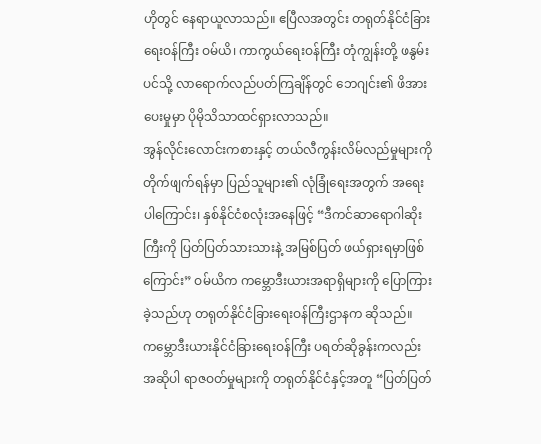ဟိုတွင် နေရာယူလာသည်။ ဧပြီလအတွင်း တရုတ်နိုင်ငံခြားရေးဝန်ကြီး ဝမ်ယိ၊ ကာကွယ်ရေးဝန်ကြီး တုံကျွန်းတို့ ဖနွမ်းပင်သို့ လာရောက်လည်ပတ်ကြချိန်တွင် ဘေဂျင်း၏ ဖိအားပေးမှုမှာ ပိုမိုသိသာထင်ရှားလာသည်။
အွန်လိုင်းလောင်းကစားနှင့် တယ်လီကွန်းလိမ်လည်မှုများကို တိုက်ဖျက်ရန်မှာ ပြည်သူများ၏ လုံခြုံရေးအတွက် အရေးပါကြောင်း၊ နှစ်နိုင်ငံစလုံးအနေဖြင့် “ဒီကင်ဆာရောဂါဆိုးကြီးကို ပြတ်ပြတ်သားသားနဲ့ အမြစ်ပြတ် ဖယ်ရှားရမှာဖြစ်ကြောင်း” ဝမ်ယိက ကမ္ဘောဒီးယားအရာရှိများကို ပြောကြားခဲ့သည်ဟု တရုတ်နိုင်ငံခြားရေးဝန်ကြီးဌာနက ဆိုသည်။ ကမ္ဘောဒီးယားနိုင်ငံခြားရေးဝန်ကြီး ပရတ်ဆိုခွန်းကလည်း အဆိုပါ ရာဇဝတ်မှုများကို တရုတ်နိုင်ငံနှင့်အတူ “ပြတ်ပြတ်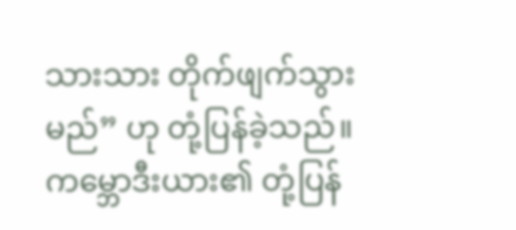သားသား တိုက်ဖျက်သွားမည်” ဟု တုံ့ပြန်ခဲ့သည်။
ကမ္ဘောဒီးယား၏ တုံ့ပြန်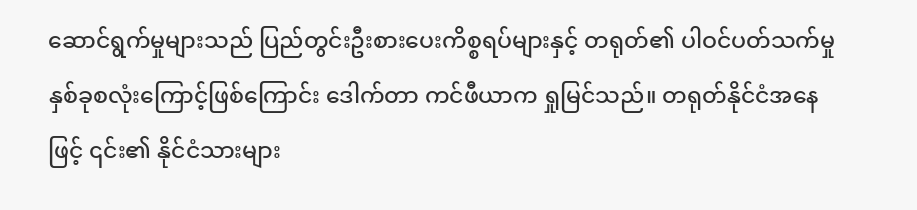ဆောင်ရွက်မှုများသည် ပြည်တွင်းဦးစားပေးကိစ္စရပ်များနှင့် တရုတ်၏ ပါဝင်ပတ်သက်မှု နှစ်ခုစလုံးကြောင့်ဖြစ်ကြောင်း ဒေါက်တာ ကင်ဖီယာက ရှုမြင်သည်။ တရုတ်နိုင်ငံအနေဖြင့် ၎င်း၏ နိုင်ငံသားများ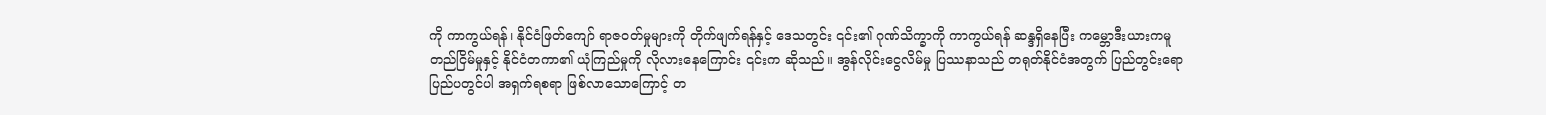ကို ကာကွယ်ရန်၊ နိုင်ငံဖြတ်ကျော် ရာဇဝတ်မှုများကို တိုက်ဖျက်ရန်နှင့် ဒေသတွင်း ၎င်း၏ ဂုဏ်သိက္ခာကို ကာကွယ်ရန် ဆန္ဒရှိနေပြီး ကမ္ဘောဒီးယားကမူ တည်ငြိမ်မှုနှင့် နိုင်ငံတကာ၏ ယုံကြည်မှုကို လိုလားနေကြောင်း ၎င်းက ဆိုသည်။ အွန်လိုင်းငွေလိမ်မှု ပြဿနာသည် တရုတ်နိုင်ငံအတွက် ပြည်တွင်းရော ပြည်ပတွင်ပါ အရှက်ရစရာ ဖြစ်လာသောကြောင့် တ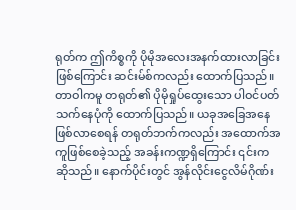ရုတ်က ဤကိစ္စကို ပိုမိုအလေးအနက်ထားလာခြင်း ဖြစ်ကြောင်း ဆင်းမ်စ်ကလည်း ထောက်ပြသည်။
တာဝါကမူ တရုတ်၏ ပိုမိုရှုပ်ထွေးသော ပါဝင်ပတ်သက်နေပုံကို ထောက်ပြသည်။ ယခုအခြေအနေ ဖြစ်လာစေရန် တရုတ်ဘက်ကလည်း အထောက်အကူဖြစ်စေခဲ့သည့် အခန်းကဏ္ဍရှိကြောင်း ၎င်းက ဆိုသည်။ နောက်ပိုင်းတွင် အွန်လိုင်းငွေလိမ်ဂိုဏ်း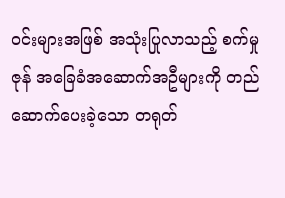ဝင်းများအဖြစ် အသုံးပြုလာသည့် စက်မှုဇုန် အခြေခံအဆောက်အဦများကို တည်ဆောက်ပေးခဲ့သော တရုတ်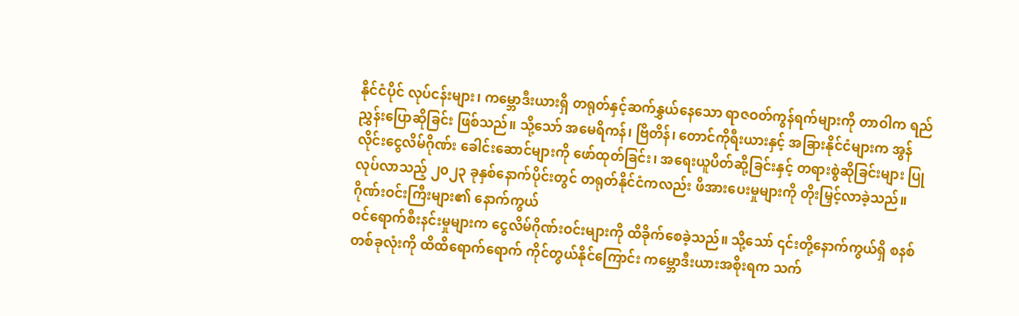နိုင်ငံပိုင် လုပ်ငန်းများ၊ ကမ္ဘောဒီးယားရှိ တရုတ်နှင့်ဆက်နွှယ်နေသော ရာဇဝတ်ကွန်ရက်များကို တာဝါက ရည်ညွှန်းပြောဆိုခြင်း ဖြစ်သည်။ သို့သော် အမေရိကန်၊ ဗြိတိန်၊ တောင်ကိုရီးယားနှင့် အခြားနိုင်ငံများက အွန်လိုင်းငွေလိမ်ဂိုဏ်း ခေါင်းဆောင်များကို ဖော်ထုတ်ခြင်း၊ အရေးယူပိတ်ဆို့ခြင်းနှင့် တရားစွဲဆိုခြင်းများ ပြုလုပ်လာသည့် ၂၀၂၃ ခုနှစ်နောက်ပိုင်းတွင် တရုတ်နိုင်ငံကလည်း ဖိအားပေးမှုများကို တိုးမြှင့်လာခဲ့သည်။
ဂိုဏ်းဝင်းကြီးများ၏ နောက်ကွယ်
ဝင်ရောက်စီးနင်းမှုများက ငွေလိမ်ဂိုဏ်းဝင်းများကို ထိခိုက်စေခဲ့သည်။ သို့သော် ၎င်းတို့နောက်ကွယ်ရှိ စနစ်တစ်ခုလုံးကို ထိထိရောက်ရောက် ကိုင်တွယ်နိုင်ကြောင်း ကမ္ဘောဒီးယားအစိုးရက သက်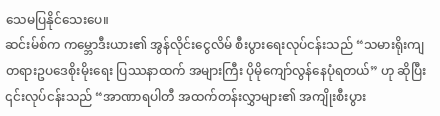သေမပြနိုင်သေးပေ။
ဆင်းမ်စ်က ကမ္ဘောဒီးယား၏ အွန်လိုင်းငွေလိမ် စီးပွားရေးလုပ်ငန်းသည် “သမားရိုးကျ တရားဥပဒေစိုးမိုးရေး ပြဿနာထက် အများကြီး ပိုမိုကျော်လွန်နေပုံရတယ်” ဟု ဆိုပြီး ၎င်းလုပ်ငန်းသည် “အာဏာရပါတီ အထက်တန်းလွှာများ၏ အကျိုးစီးပွား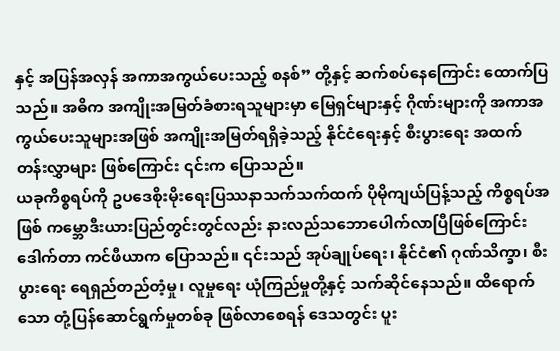နှင့် အပြန်အလှန် အကာအကွယ်ပေးသည့် စနစ်” တို့နှင့် ဆက်စပ်နေကြောင်း ထောက်ပြသည်။ အဓိက အကျိုးအမြတ်ခံစားရသူများမှာ မြေရှင်များနှင့် ဂိုဏ်းများကို အကာအကွယ်ပေးသူများအဖြစ် အကျိုးအမြတ်ရရှိခဲ့သည့် နိုင်ငံရေးနှင့် စီးပွားရေး အထက်တန်းလွှာများ ဖြစ်ကြောင်း ၎င်းက ပြောသည်။
ယခုကိစ္စရပ်ကို ဥပဒေစိုးမိုးရေးပြဿနာသက်သက်ထက် ပိုမိုကျယ်ပြန့်သည့် ကိစ္စရပ်အဖြစ် ကမ္ဘောဒီးယားပြည်တွင်းတွင်လည်း နားလည်သဘောပေါက်လာပြီဖြစ်ကြောင်း ဒေါက်တာ ကင်ဖီယာက ပြောသည်။ ၎င်းသည် အုပ်ချုပ်ရေး၊ နိုင်ငံ၏ ဂုဏ်သိက္ခာ၊ စီးပွားရေး ရေရှည်တည်တံ့မှု၊ လူမှုရေး ယုံကြည်မှုတို့နှင့် သက်ဆိုင်နေသည်။ ထိရောက်သော တုံ့ပြန်ဆောင်ရွက်မှုတစ်ခု ဖြစ်လာစေရန် ဒေသတွင်း ပူး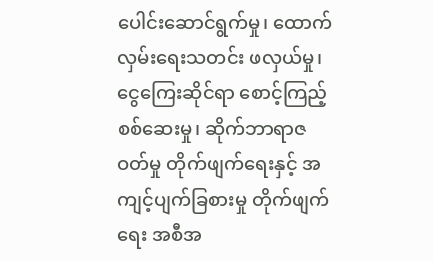ပေါင်းဆောင်ရွက်မှု၊ ထောက်လှမ်းရေးသတင်း ဖလှယ်မှု၊ ငွေကြေးဆိုင်ရာ စောင့်ကြည့်စစ်ဆေးမှု၊ ဆိုက်ဘာရာဇဝတ်မှု တိုက်ဖျက်ရေးနှင့် အကျင့်ပျက်ခြစားမှု တိုက်ဖျက်ရေး အစီအ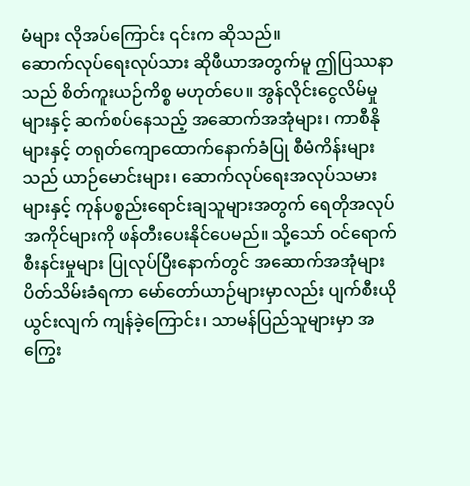မံများ လိုအပ်ကြောင်း ၎င်းက ဆိုသည်။
ဆောက်လုပ်ရေးလုပ်သား ဆိုဖီယာအတွက်မူ ဤပြဿနာသည် စိတ်ကူးယဉ်ကိစ္စ မဟုတ်ပေ။ အွန်လိုင်းငွေလိမ်မှုများနှင့် ဆက်စပ်နေသည့် အဆောက်အအုံများ၊ ကာစီနိုများနှင့် တရုတ်ကျောထောက်နောက်ခံပြု စီမံကိန်းများသည် ယာဉ်မောင်းများ၊ ဆောက်လုပ်ရေးအလုပ်သမားများနှင့် ကုန်ပစ္စည်းရောင်းချသူများအတွက် ရေတိုအလုပ်အကိုင်များကို ဖန်တီးပေးနိုင်ပေမည်။ သို့သော် ဝင်ရောက်စီးနင်းမှုများ ပြုလုပ်ပြီးနောက်တွင် အဆောက်အအုံများ ပိတ်သိမ်းခံရကာ မော်တော်ယာဉ်များမှာလည်း ပျက်စီးယိုယွင်းလျက် ကျန်ခဲ့ကြောင်း၊ သာမန်ပြည်သူများမှာ အကြွေး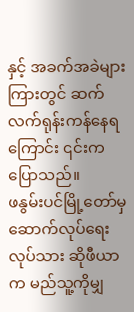နှင့် အခက်အခဲများကြားတွင် ဆက်လက်ရုန်းကန်နေရကြောင်း ၎င်းက ပြောသည်။
ဖနွမ်းပင်မြို့တော်မှ ဆောက်လုပ်ရေးလုပ်သား ဆိုဖီယာက မည်သူ့ကိုမျှ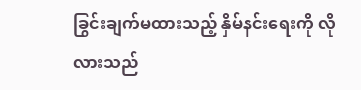ခြွင်းချက်မထားသည့် နှိမ်နင်းရေးကို လိုလားသည်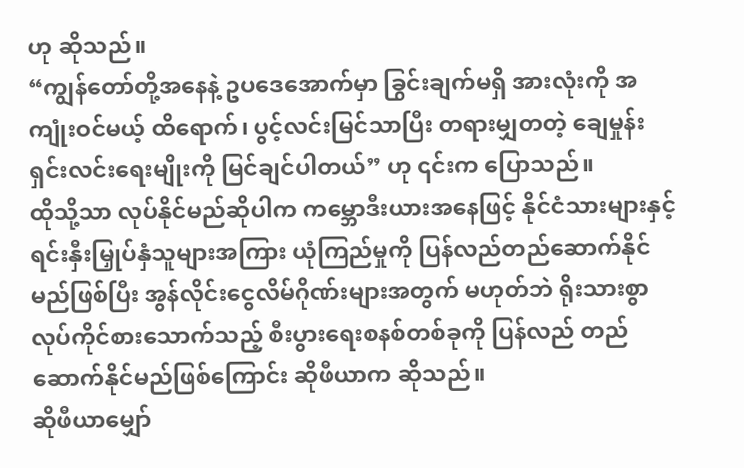ဟု ဆိုသည်။
“ကျွန်တော်တို့အနေနဲ့ ဥပဒေအောက်မှာ ခြွင်းချက်မရှိ အားလုံးကို အကျုံးဝင်မယ့် ထိရောက်၊ ပွင့်လင်းမြင်သာပြီး တရားမျှတတဲ့ ချေမှုန်းရှင်းလင်းရေးမျိုးကို မြင်ချင်ပါတယ်” ဟု ၎င်းက ပြောသည်။
ထိုသို့သာ လုပ်နိုင်မည်ဆိုပါက ကမ္ဘောဒီးယားအနေဖြင့် နိုင်ငံသားများနှင့် ရင်းနှီးမြှုပ်နှံသူများအကြား ယုံကြည်မှုကို ပြန်လည်တည်ဆောက်နိုင်မည်ဖြစ်ပြီး အွန်လိုင်းငွေလိမ်ဂိုဏ်းများအတွက် မဟုတ်ဘဲ ရိုးသားစွာ လုပ်ကိုင်စားသောက်သည့် စီးပွားရေးစနစ်တစ်ခုကို ပြန်လည် တည်ဆောက်နိုင်မည်ဖြစ်ကြောင်း ဆိုဖီယာက ဆိုသည်။
ဆိုဖီယာမျှော်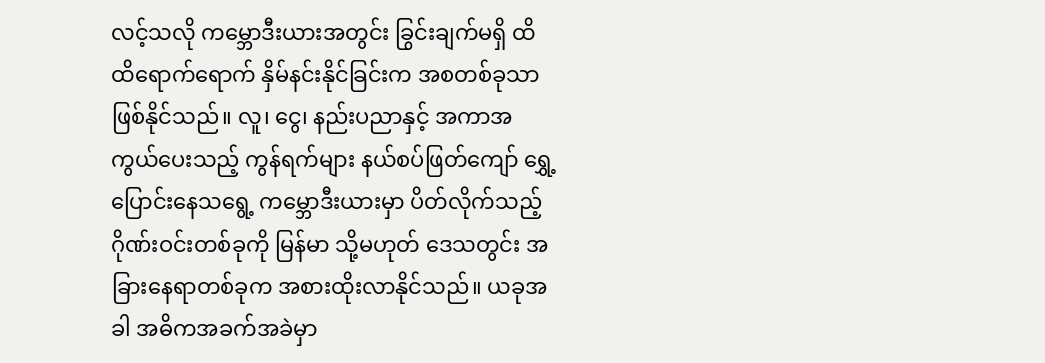လင့်သလို ကမ္ဘောဒီးယားအတွင်း ခြွင်းချက်မရှိ ထိထိရောက်ရောက် နှိမ်နင်းနိုင်ခြင်းက အစတစ်ခုသာ ဖြစ်နိုင်သည်။ လူ၊ ငွေ၊ နည်းပညာနှင့် အကာအကွယ်ပေးသည့် ကွန်ရက်များ နယ်စပ်ဖြတ်ကျော် ရွှေ့ပြောင်းနေသရွေ့ ကမ္ဘောဒီးယားမှာ ပိတ်လိုက်သည့် ဂိုဏ်းဝင်းတစ်ခုကို မြန်မာ သို့မဟုတ် ဒေသတွင်း အခြားနေရာတစ်ခုက အစားထိုးလာနိုင်သည်။ ယခုအခါ အဓိကအခက်အခဲမှာ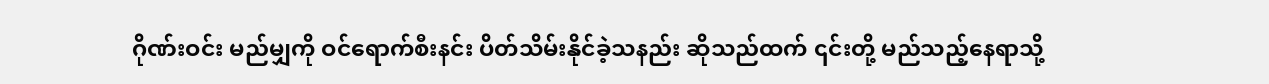ဂိုဏ်းဝင်း မည်မျှကို ဝင်ရောက်စီးနင်း ပိတ်သိမ်းနိုင်ခဲ့သနည်း ဆိုသည်ထက် ၎င်းတို့ မည်သည့်နေရာသို့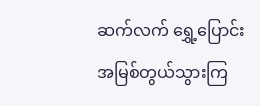ဆက်လက် ရွှေ့ပြောင်း အမြစ်တွယ်သွားကြ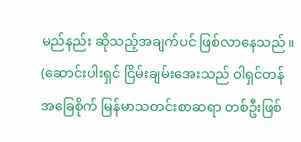မည်နည်း ဆိုသည့်အချက်ပင် ဖြစ်လာနေသည်။
(ဆောင်းပါးရှင် ငြိမ်းချမ်းအေးသည် ဝါရှင်တန်အခြေစိုက် မြန်မာသတင်းစာဆရာ တစ်ဦးဖြစ်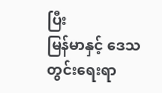ပြီး
မြန်မာနှင့် ဒေသတွင်းရေးရာ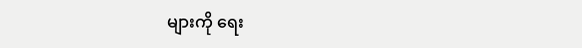များကို ရေး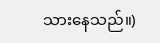သားနေသည်။)